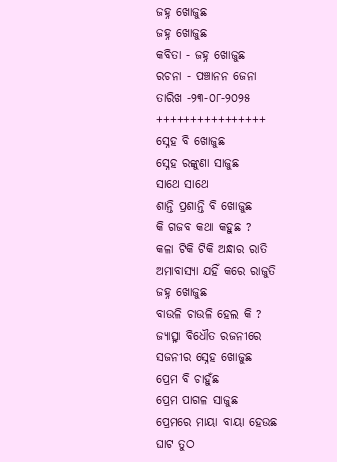ଜହ୍ନ ଖୋଜୁଛ
ଜହ୍ନ ଖୋଜୁଛ
କବିତା - ଜହ୍ନ ଖୋଜୁଛ
ରଚନା - ପଞ୍ଚାନନ ଜେନା
ତାରିଖ -୨୩-୦୮-୨୦୨୫
++++++++++++++++
ସ୍ନେହ ବି ଖୋଜୁଛ
ସ୍ନେହ ରଙ୍କୁଣା ସାଜୁଛ
ସାଥେ ସାଥେ
ଶାନ୍ତି ପ୍ରଶାନ୍ତି ବି ଖୋଜୁଛ
କି ଗଜବ କଥା କହୁଛ ?
କଳା ଟିକି ଟିକି ଅନ୍ଧାର ରାତି
ଅମାବାସ୍ୟା ଯହିଁ କରେ ରାଜୁତି
ଜହ୍ନ ଖୋଜୁଛ
ବାଉଳି ଚାଉଳି ହେଲ କି ?
ଜ୍ୟାତ୍ସ୍ନା ବିଧୌତ ରଜନୀରେ
ସଜନୀର ସ୍ନେହ ଖୋଜୁଛ
ପ୍ରେମ ବି ଚାହୁଁଛ
ପ୍ରେମ ପାଗଳ ସାଜୁଛ
ପ୍ରେମରେ ମାୟା ବାୟା ହେଉଛ
ଘାଟ ତୁଠ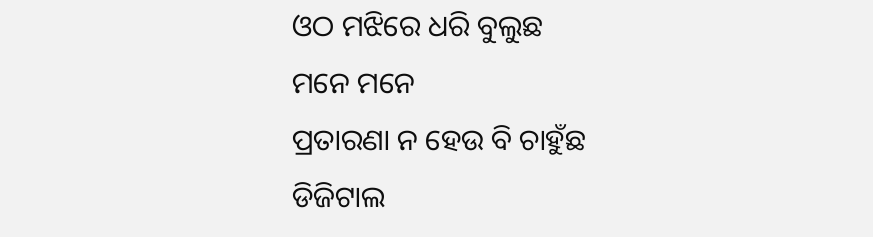ଓଠ ମଝିରେ ଧରି ବୁଲୁଛ
ମନେ ମନେ
ପ୍ରତାରଣା ନ ହେଉ ବି ଚାହୁଁଛ
ଡିଜିଟାଲ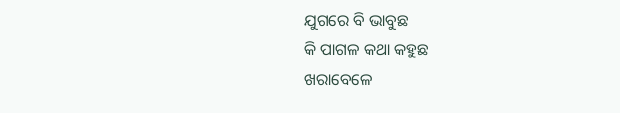ଯୁଗରେ ବି ଭାବୁଛ
କି ପାଗଳ କଥା କହୁଛ
ଖରାବେଳେ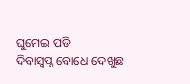ଘୁମେଇ ପଡି
ଦିବାସ୍ବପ୍ନ ବୋଧେ ଦେଖୁଛ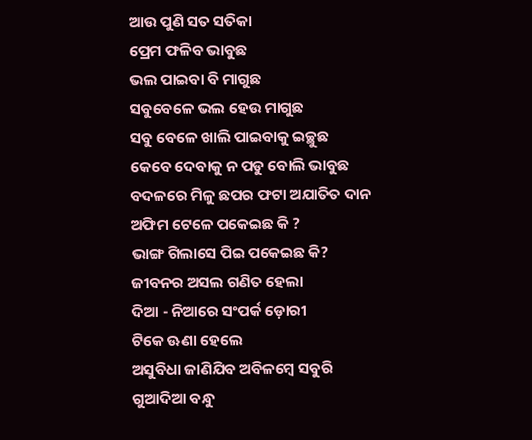ଆଉ ପୁଣି ସତ ସତିକା
ପ୍ରେମ ଫଳିବ ଭାବୁଛ
ଭଲ ପାଇବା ବି ମାଗୁଛ
ସବୁବେଳେ ଭଲ ହେଉ ମାଗୁଛ
ସବୁ ବେଳେ ଖାଲି ପାଇବାକୁ ଇଚ୍ଛୁଛ
କେବେ ଦେବାକୁ ନ ପଡୁ ବୋଲି ଭାବୁଛ
ବଦଳରେ ମିଳୁ ଛପର ଫଟା ଅଯାତିତ ଦାନ
ଅଫିମ ଟେଳେ ପକେଇଛ କି ?
ଭାଙ୍ଗ ଗିଲାସେ ପିଇ ପକେଇଛ କି?
ଜୀବନର ଅସଲ ଗଣିତ ହେଲା
ଦିଆ - ନିଆରେ ସଂପର୍କ ଡ଼ୋରୀ
ଟିକେ ଊଣା ହେଲେ
ଅସୁବିଧା ଜାଣିଯିବ ଅବିଳମ୍ବେ ସବୁରି
ଗୁଆଦିଆ ବନ୍ଧୁ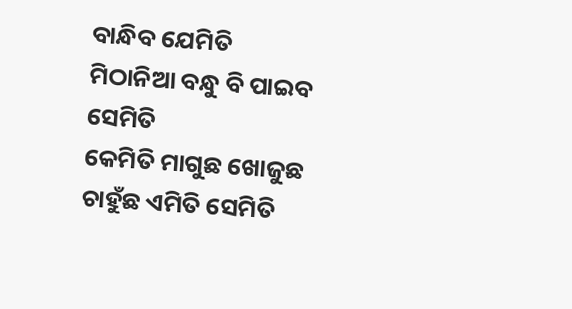ବାନ୍ଧିବ ଯେମିତି
ମିଠାନିଆ ବନ୍ଧୁ ବି ପାଇବ ସେମିତି
କେମିତି ମାଗୁଛ ଖୋଜୁଛ ଚାହୁଁଛ ଏମିତି ସେମିତି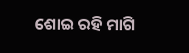ଶୋଇ ରହି ମାଗି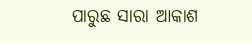ପାରୁଛ ସାରା ଆକାଶ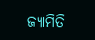ଜ୍ୟାମିତି